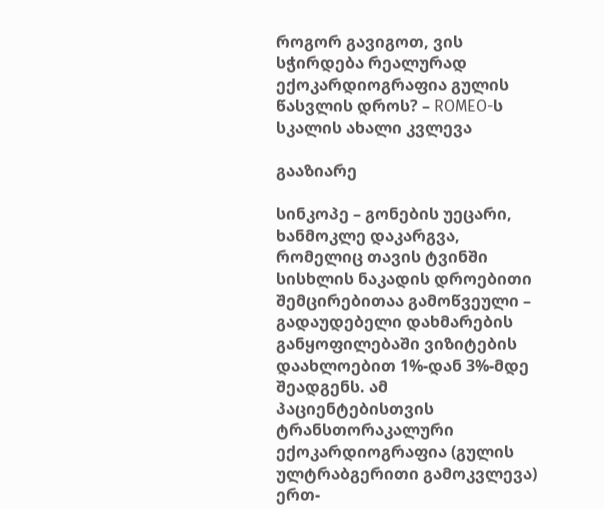როგორ გავიგოთ, ვის სჭირდება რეალურად ექოკარდიოგრაფია გულის წასვლის დროს? – ROMEO-ს სკალის ახალი კვლევა

გააზიარე

სინკოპე – გონების უეცარი, ხანმოკლე დაკარგვა, რომელიც თავის ტვინში სისხლის ნაკადის დროებითი შემცირებითაა გამოწვეული – გადაუდებელი დახმარების განყოფილებაში ვიზიტების დაახლოებით 1%-დან 3%-მდე შეადგენს. ამ პაციენტებისთვის ტრანსთორაკალური ექოკარდიოგრაფია (გულის ულტრაბგერითი გამოკვლევა) ერთ-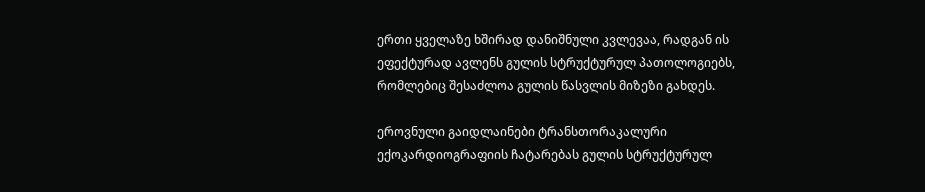ერთი ყველაზე ხშირად დანიშნული კვლევაა, რადგან ის ეფექტურად ავლენს გულის სტრუქტურულ პათოლოგიებს, რომლებიც შესაძლოა გულის წასვლის მიზეზი გახდეს.

ეროვნული გაიდლაინები ტრანსთორაკალური ექოკარდიოგრაფიის ჩატარებას გულის სტრუქტურულ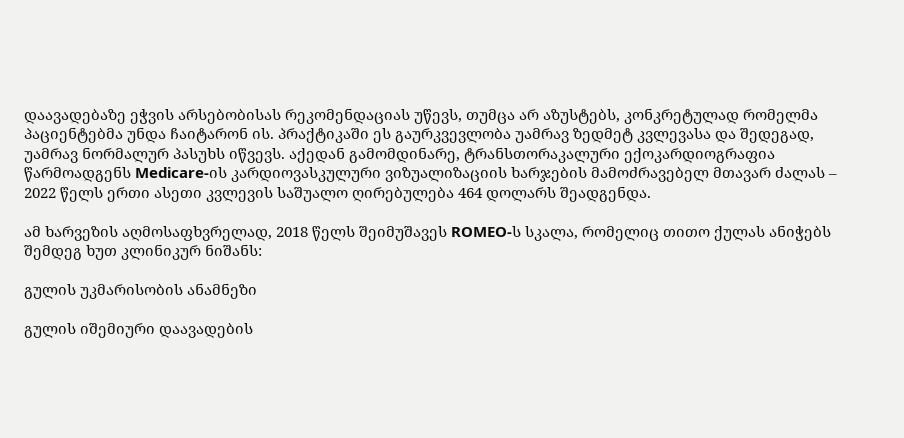დაავადებაზე ეჭვის არსებობისას რეკომენდაციას უწევს, თუმცა არ აზუსტებს, კონკრეტულად რომელმა პაციენტებმა უნდა ჩაიტარონ ის. პრაქტიკაში ეს გაურკვევლობა უამრავ ზედმეტ კვლევასა და შედეგად, უამრავ ნორმალურ პასუხს იწვევს. აქედან გამომდინარე, ტრანსთორაკალური ექოკარდიოგრაფია წარმოადგენს Medicare-ის კარდიოვასკულური ვიზუალიზაციის ხარჯების მამოძრავებელ მთავარ ძალას – 2022 წელს ერთი ასეთი კვლევის საშუალო ღირებულება 464 დოლარს შეადგენდა.

ამ ხარვეზის აღმოსაფხვრელად, 2018 წელს შეიმუშავეს ROMEO-ს სკალა, რომელიც თითო ქულას ანიჭებს შემდეგ ხუთ კლინიკურ ნიშანს:

გულის უკმარისობის ანამნეზი

გულის იშემიური დაავადების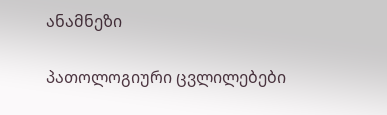ანამნეზი

პათოლოგიური ცვლილებები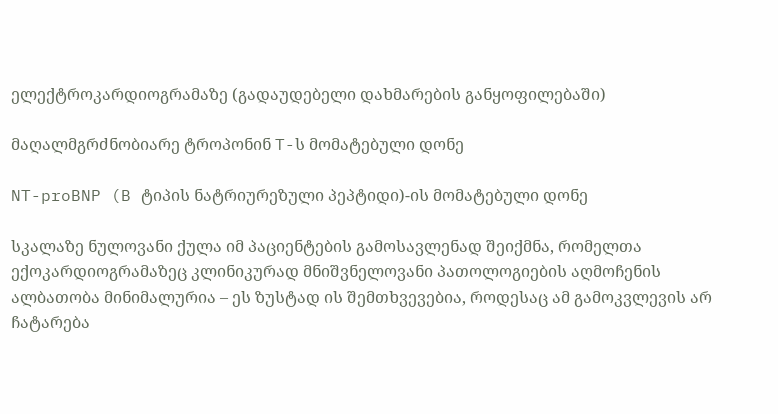ელექტროკარდიოგრამაზე (გადაუდებელი დახმარების განყოფილებაში)

მაღალმგრძნობიარე ტროპონინ T-ს მომატებული დონე

NT-proBNP (B ტიპის ნატრიურეზული პეპტიდი)-ის მომატებული დონე

სკალაზე ნულოვანი ქულა იმ პაციენტების გამოსავლენად შეიქმნა, რომელთა ექოკარდიოგრამაზეც კლინიკურად მნიშვნელოვანი პათოლოგიების აღმოჩენის ალბათობა მინიმალურია – ეს ზუსტად ის შემთხვევებია, როდესაც ამ გამოკვლევის არ ჩატარება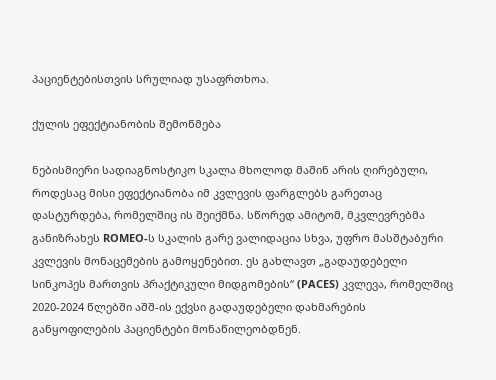პაციენტებისთვის სრულიად უსაფრთხოა.

ქულის ეფექტიანობის შემოწმება

ნებისმიერი სადიაგნოსტიკო სკალა მხოლოდ მაშინ არის ღირებული, როდესაც მისი ეფექტიანობა იმ კვლევის ფარგლებს გარეთაც დასტურდება, რომელშიც ის შეიქმნა. სწორედ ამიტომ, მკვლევრებმა განიზრახეს ROMEO-ს სკალის გარე ვალიდაცია სხვა, უფრო მასშტაბური კვლევის მონაცემების გამოყენებით. ეს გახლავთ „გადაუდებელი სინკოპეს მართვის პრაქტიკული მიდგომების“ (PACES) კვლევა, რომელშიც 2020-2024 წლებში აშშ-ის ექვსი გადაუდებელი დახმარების განყოფილების პაციენტები მონაწილეობდნენ.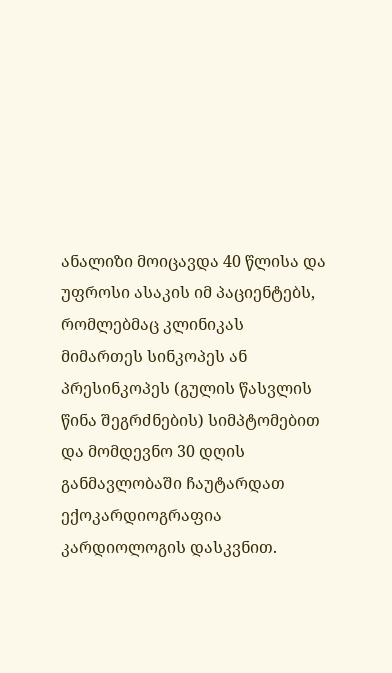ანალიზი მოიცავდა 40 წლისა და უფროსი ასაკის იმ პაციენტებს, რომლებმაც კლინიკას მიმართეს სინკოპეს ან პრესინკოპეს (გულის წასვლის წინა შეგრძნების) სიმპტომებით და მომდევნო 30 დღის განმავლობაში ჩაუტარდათ ექოკარდიოგრაფია კარდიოლოგის დასკვნით.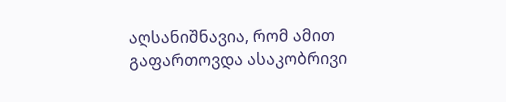აღსანიშნავია, რომ ამით გაფართოვდა ასაკობრივი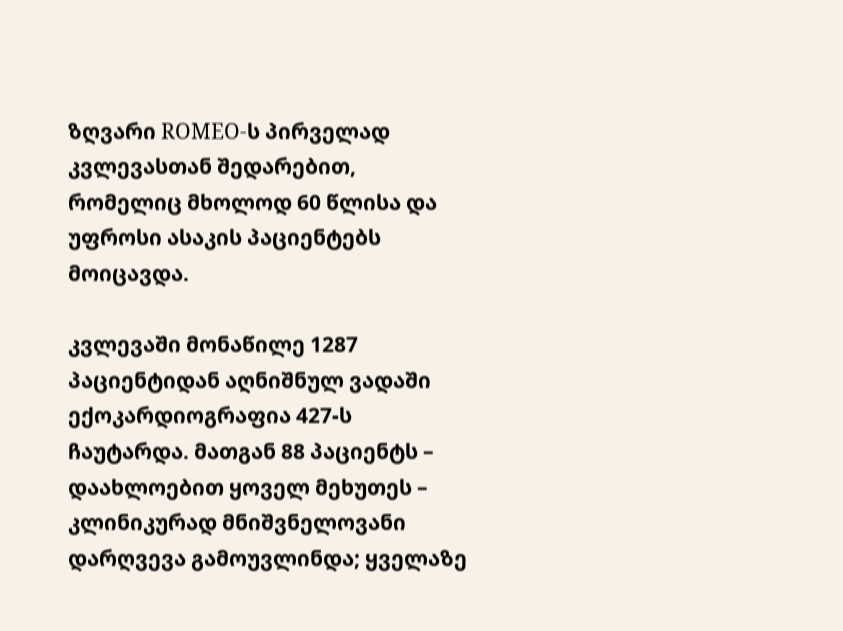ზღვარი ROMEO-ს პირველად კვლევასთან შედარებით, რომელიც მხოლოდ 60 წლისა და უფროსი ასაკის პაციენტებს მოიცავდა.

კვლევაში მონაწილე 1287 პაციენტიდან აღნიშნულ ვადაში ექოკარდიოგრაფია 427-ს ჩაუტარდა. მათგან 88 პაციენტს – დაახლოებით ყოველ მეხუთეს – კლინიკურად მნიშვნელოვანი დარღვევა გამოუვლინდა; ყველაზე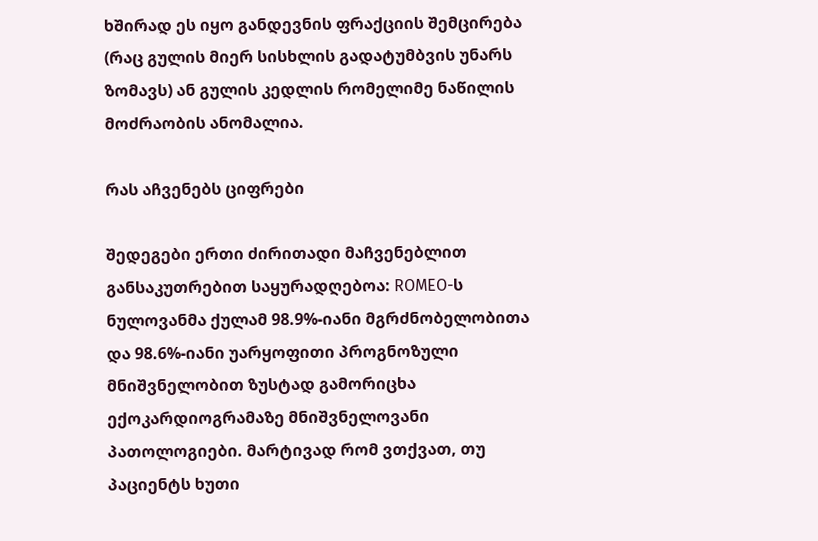ხშირად ეს იყო განდევნის ფრაქციის შემცირება (რაც გულის მიერ სისხლის გადატუმბვის უნარს ზომავს) ან გულის კედლის რომელიმე ნაწილის მოძრაობის ანომალია.

რას აჩვენებს ციფრები

შედეგები ერთი ძირითადი მაჩვენებლით განსაკუთრებით საყურადღებოა: ROMEO-ს ნულოვანმა ქულამ 98.9%-იანი მგრძნობელობითა და 98.6%-იანი უარყოფითი პროგნოზული მნიშვნელობით ზუსტად გამორიცხა ექოკარდიოგრამაზე მნიშვნელოვანი პათოლოგიები. მარტივად რომ ვთქვათ, თუ პაციენტს ხუთი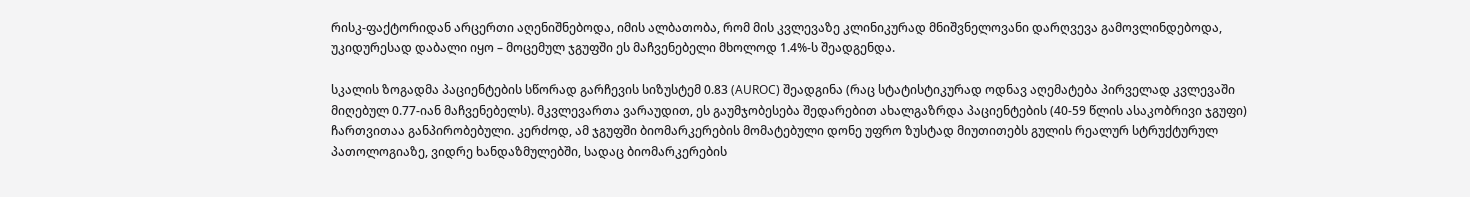რისკ-ფაქტორიდან არცერთი აღენიშნებოდა, იმის ალბათობა, რომ მის კვლევაზე კლინიკურად მნიშვნელოვანი დარღვევა გამოვლინდებოდა, უკიდურესად დაბალი იყო – მოცემულ ჯგუფში ეს მაჩვენებელი მხოლოდ 1.4%-ს შეადგენდა.

სკალის ზოგადმა პაციენტების სწორად გარჩევის სიზუსტემ 0.83 (AUROC) შეადგინა (რაც სტატისტიკურად ოდნავ აღემატება პირველად კვლევაში მიღებულ 0.77-იან მაჩვენებელს). მკვლევართა ვარაუდით, ეს გაუმჯობესება შედარებით ახალგაზრდა პაციენტების (40-59 წლის ასაკობრივი ჯგუფი) ჩართვითაა განპირობებული. კერძოდ, ამ ჯგუფში ბიომარკერების მომატებული დონე უფრო ზუსტად მიუთითებს გულის რეალურ სტრუქტურულ პათოლოგიაზე, ვიდრე ხანდაზმულებში, სადაც ბიომარკერების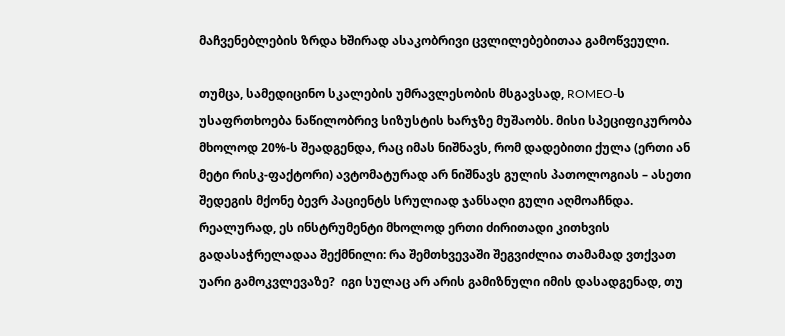მაჩვენებლების ზრდა ხშირად ასაკობრივი ცვლილებებითაა გამოწვეული.

თუმცა, სამედიცინო სკალების უმრავლესობის მსგავსად, ROMEO-ს უსაფრთხოება ნაწილობრივ სიზუსტის ხარჯზე მუშაობს. მისი სპეციფიკურობა მხოლოდ 20%-ს შეადგენდა, რაც იმას ნიშნავს, რომ დადებითი ქულა (ერთი ან მეტი რისკ-ფაქტორი) ავტომატურად არ ნიშნავს გულის პათოლოგიას – ასეთი შედეგის მქონე ბევრ პაციენტს სრულიად ჯანსაღი გული აღმოაჩნდა. რეალურად, ეს ინსტრუმენტი მხოლოდ ერთი ძირითადი კითხვის გადასაჭრელადაა შექმნილი: რა შემთხვევაში შეგვიძლია თამამად ვთქვათ უარი გამოკვლევაზე?  იგი სულაც არ არის გამიზნული იმის დასადგენად, თუ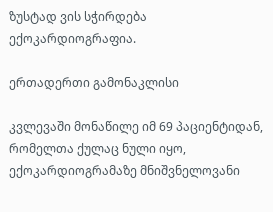ზუსტად ვის სჭირდება ექოკარდიოგრაფია.

ერთადერთი გამონაკლისი

კვლევაში მონაწილე იმ 69 პაციენტიდან, რომელთა ქულაც ნული იყო, ექოკარდიოგრამაზე მნიშვნელოვანი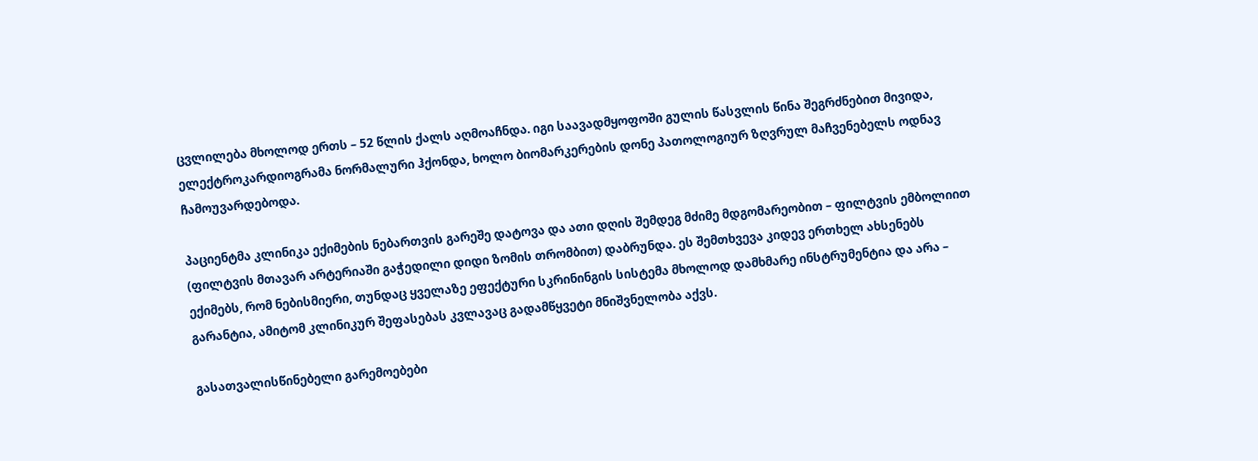ცვლილება მხოლოდ ერთს – 52 წლის ქალს აღმოაჩნდა. იგი საავადმყოფოში გულის წასვლის წინა შეგრძნებით მივიდა, ელექტროკარდიოგრამა ნორმალური ჰქონდა, ხოლო ბიომარკერების დონე პათოლოგიურ ზღვრულ მაჩვენებელს ოდნავ ჩამოუვარდებოდა.

პაციენტმა კლინიკა ექიმების ნებართვის გარეშე დატოვა და ათი დღის შემდეგ მძიმე მდგომარეობით – ფილტვის ემბოლიით (ფილტვის მთავარ არტერიაში გაჭედილი დიდი ზომის თრომბით) დაბრუნდა. ეს შემთხვევა კიდევ ერთხელ ახსენებს ექიმებს, რომ ნებისმიერი, თუნდაც ყველაზე ეფექტური სკრინინგის სისტემა მხოლოდ დამხმარე ინსტრუმენტია და არა – გარანტია, ამიტომ კლინიკურ შეფასებას კვლავაც გადამწყვეტი მნიშვნელობა აქვს.

გასათვალისწინებელი გარემოებები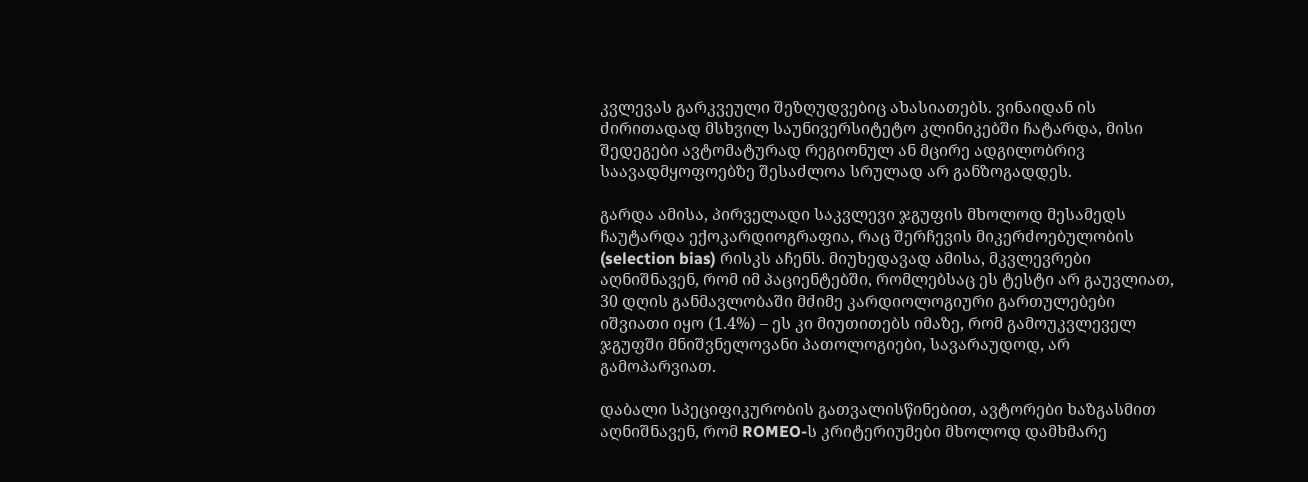კვლევას გარკვეული შეზღუდვებიც ახასიათებს. ვინაიდან ის ძირითადად მსხვილ საუნივერსიტეტო კლინიკებში ჩატარდა, მისი შედეგები ავტომატურად რეგიონულ ან მცირე ადგილობრივ საავადმყოფოებზე შესაძლოა სრულად არ განზოგადდეს.

გარდა ამისა, პირველადი საკვლევი ჯგუფის მხოლოდ მესამედს ჩაუტარდა ექოკარდიოგრაფია, რაც შერჩევის მიკერძოებულობის (selection bias) რისკს აჩენს. მიუხედავად ამისა, მკვლევრები აღნიშნავენ, რომ იმ პაციენტებში, რომლებსაც ეს ტესტი არ გაუვლიათ, 30 დღის განმავლობაში მძიმე კარდიოლოგიური გართულებები იშვიათი იყო (1.4%) – ეს კი მიუთითებს იმაზე, რომ გამოუკვლეველ ჯგუფში მნიშვნელოვანი პათოლოგიები, სავარაუდოდ, არ გამოპარვიათ.

დაბალი სპეციფიკურობის გათვალისწინებით, ავტორები ხაზგასმით აღნიშნავენ, რომ ROMEO-ს კრიტერიუმები მხოლოდ დამხმარე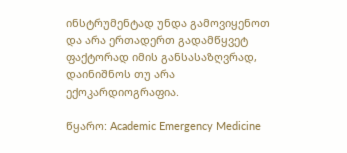ინსტრუმენტად უნდა გამოვიყენოთ და არა ერთადერთ გადამწყვეტ ფაქტორად იმის განსასაზღვრად, დაინიშნოს თუ არა ექოკარდიოგრაფია.

წყარო: Academic Emergency Medicine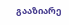გააზიარე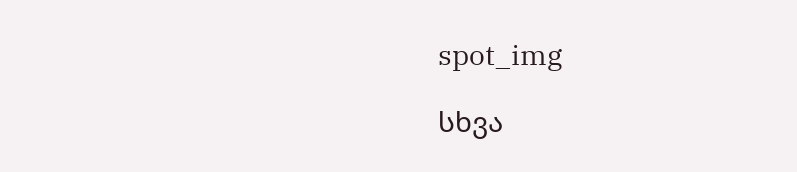spot_img

სხვა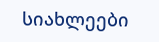სიახლეები